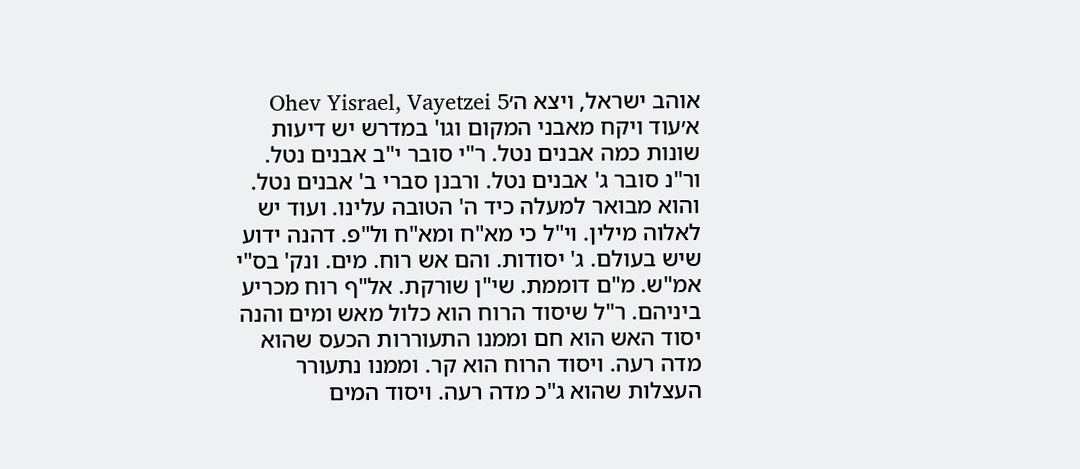אוהב ישראל, ויצא ה׳Ohev Yisrael, Vayetzei 5
א׳עוד ויקח מאבני המקום וגו' במדרש יש דיעות שונות כמה אבנים נטל. ר"י סובר י"ב אבנים נטל. ור"נ סובר ג' אבנים נטל. ורבנן סברי ב' אבנים נטל. והוא מבואר למעלה כיד ה' הטובה עלינו. ועוד יש לאלוה מילין. וי"ל כי מא"ח ומא"ח ול"פ. דהנה ידוע שיש בעולם. ג' יסודות. והם אש רוח. מים. ונק' בס"י אמ"ש. מ"ם דוממת. שי"ן שורקת. אל"ף רוח מכריע ביניהם. ר"ל שיסוד הרוח הוא כלול מאש ומים והנה יסוד האש הוא חם וממנו התעוררות הכעס שהוא מדה רעה. ויסוד הרוח הוא קר. וממנו נתעורר העצלות שהוא ג"כ מדה רעה. ויסוד המים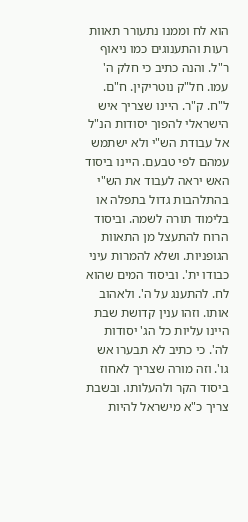הוא לח וממנו נתעורר תאוות רעות והתענוגים כמו ניאוף ר"ל. והנה כתיב כי חלק ה' עמו. חל"ק נוטריקין. ח"ם. ל"ח. ק"ר. היינו שצריך איש הישראלי להפוך יסודות הנ"ל אל עבודת הש"י ולא ישתמש עמהם לפי טבעם. היינו ביסוד האש יראה לעבוד את הש"י בהתלהבות גדול בתפלה או בלימוד תורה לשמה. וביסוד הרוח להתעצל מן התאוות הגופניות. ושלא להמרות עיני כבודו ית'. וביסוד המים שהוא לח. להתענג על ה'. ולאהוב אותו. וזהו ענין קדושת שבת היינו עליות כל הג' יסודות לה'. כי כתיב לא תבערו אש גו'. וזה מורה שצריך לאחוז ביסוד הקר ולהעלותו. ובשבת צריך כ"א מישראל להיות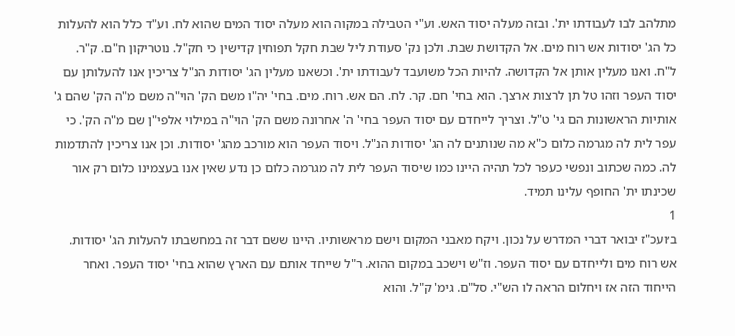מתלהב לבו לעבודתו ית'. ובזה מעלה יסוד האש. וע"י הטבילה במקוה הוא מעלה יסוד המים שהוא לח. וע"ד כלל הוא להעלות כל הג' יסודות אש רוח מים. אל הקדושת שבת. ולכן נק' סעודת ליל שבת חקל תפוחין קדישין כי חק"ל. נוטריקון ח"ם. ק"ר. ל"ח. ואנו מעלין אותן אל הקדושה. להיות הכל משועבד לעבודתו ית'. וכשאנו מעלין הג' יסודות הנ"ל צריכין אנו להעלותן עם יסוד העפר וזהו טל תן לרצות ארצך. הוא בחי' חם. קר. לח. הם אש. רוח. מים. בחי' יה"ו משם הק' הוי"ה משם מ"ה הק' שהם ג' אותיות הראשונות הם גי' ט"ל. וצריך לייחדם עם יסוד העפר בחי' ה' אחרונה משם הק' הוי"ה במילוי אלפי"ן שם מ"ה הק'. כי עפר לית לה מגרמה כלום כ"א מה שנותנים לה הג' יסודות הנ"ל. ויסוד העפר הוא מורכב מהג' יסודות. וכן אנו צריכין להתדמות לה. כמה שכתוב ונפשי כעפר לכל תהיה היינו כמו שיסוד העפר לית לה מגרמה כלום כן נדע שאין אנו בעצמינו כלום רק אור שכינתו ית' החופף עלינו תמיד.
1
ב׳ועכ"ז יבואר דברי המדרש על נכון. ויקח מאבני המקום וישם מראשותיו. היינו ששם דבר זה במחשבתו להעלות הג' יסודות. אש רוח מים ולייחדם עם יסוד העפר. וז"ש וישכב במקום ההוא. ר"ל שייחד אותם עם הארץ שהוא בחי' יסוד העפר. ואחר הייחוד הזה אז ויחלום הראה לו הש"י. סל"ם. גימ' ק"ל. והוא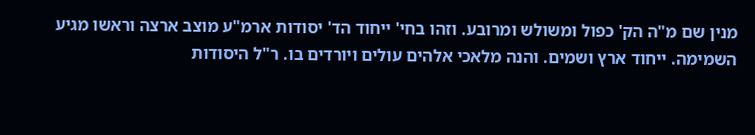מנין שם מ"ה הק' כפול ומשולש ומרובע. וזהו בחי' ייחוד הד' יסודות ארמ"ע מוצב ארצה וראשו מגיע השמימה. ייחוד ארץ ושמים. והנה מלאכי אלהים עולים ויורדים בו. ר"ל היסודות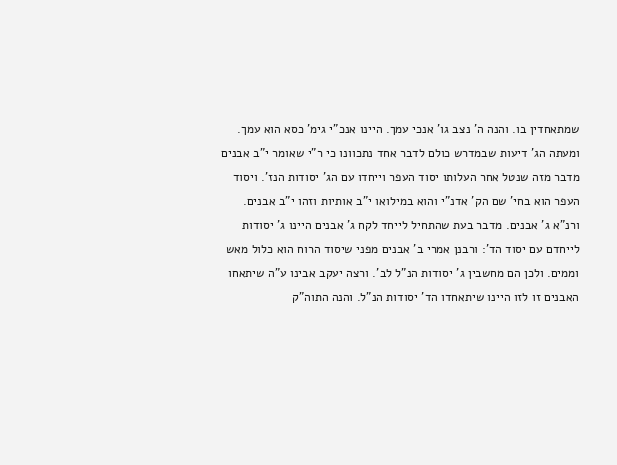שמתאחדין בו. והנה ה' נצב גו' אנכי עמך. היינו אנכ"י גימ' כסא הוא עמך. ומעתה הג' דיעות שבמדרש כולם לדבר אחד נתכוונו כי ר"י שאומר י"ב אבנים מדבר מזה שנטל אחר העלותו יסוד העפר וייחדו עם הג' יסודות הנז'. ויסוד העפר הוא בחי' שם הק' אדנ"י והוא במילואו י"ב אותיות וזהו י"ב אבנים. ורנ"א ג' אבנים. מדבר בעת שהתחיל לייחד לקח ג' אבנים היינו ג' יסודות לייחדם עם יסוד הד': ורבנן אמרי ב' אבנים מפני שיסוד הרוח הוא כלול מאש וממים. ולכן הם מחשבין ג' יסודות הנ"ל לב'. ורצה יעקב אבינו ע"ה שיתאחו האבנים זו לזו היינו שיתאחדו הד' יסודות הנ"ל. והנה התוה"ק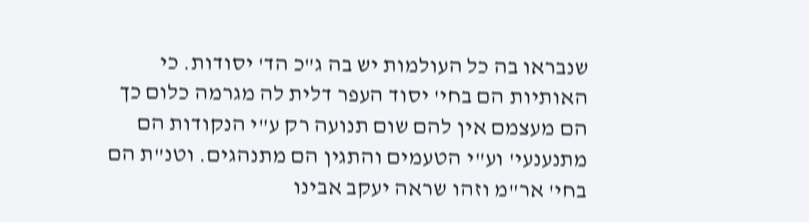שנבראו בה כל העולמות יש בה ג"כ הד' יסודות. כי האותיות הם בחי' יסוד העפר דלית לה מגרמה כלום כך הם מעצמם אין להם שום תנועה רק ע"י הנקודות הם מתנענעי' וע"י הטעמים והתגין הם מתנהגים. וטנ"ת הם בחי' אר"מ וזהו שראה יעקב אבינו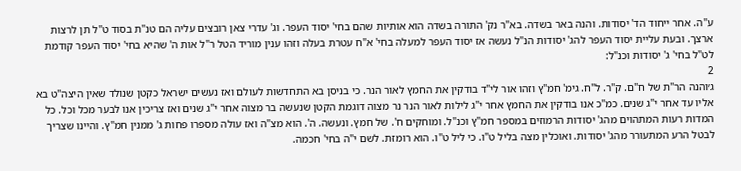ע"ה. אחר ייחוד הד' יסודות. והנה באר בשדה. בא"ר נק' התורה בשדה הוא אותיות שהם בחי' יסוד העפר. וג' עדרי צאן רובצים עליה הם טנ"ת בסוד ט"ל תן לרצות ארצך. ובעת עליית יסוד העפר להג' יסודות הנ"ל נעשה אז יסוד העפר למעלה בחי' א"ח עטרת בעלה וזהו ענין מוריד הטל ר"ל אות ה' שהיא בחי' יסוד העפר קודמת לט"ל בחי' ג' יסודות וכנ"ל:
2
ג׳והנה הר"ת של ח"ם. ק"ר. ל"ח. גימ' חמ"ץ וזהו אור לי"ד בודקין את החמץ לאור הנר. כי בניסן בא התחדשות לעולם ואז נעשים ישראל כקטן שנולד שאין היצה"ט בא אליו עד אחר י"ג שנים. כמ"כ אנו בודקין את החמץ אחר י"ג לילות לאור הנר נר מצוה דוגמת הקטן שנעשה בר מצוה אחר י"ג שנים ואז צריכין אנו לבער מכל וכל. כל המדות רעות המתהוים מהג' יסודות הרמוזים במספר חמ"ץ וכנ"ל. ומוחקים ח'. של חמץ. ונעשה. ה'. הוא מצ"ה ואז עולה מספרו פחות ג' ממנין חמ"ץ. והיינו שצריך לבטל הרע המתעורר מהג' יסודות. ואוכלין מצה בליל ט"ו. כי ליל ט"ו. הוא רומזת. לשם י"ה בחי' חכמה.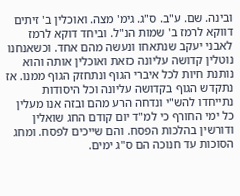ובינה. שם. ע"ב. ס"ג. גימ' מצה. ואוכלין ב' זיתים דווקא לרמז ב' שמות הנ"ל. וביחד דוקא לרמז לאבני יעקב שנתאחו ונעשה מהם אחד. וכשאנחנו נוטלין קדושה עליונה כזאת ואוכלין אותה והוא נותנת חיות לכל איברי הגוף ונתחזק הגוף ממנו. אז נתקדש הגוף בקדושה עליונה וכל היסודות נתייחדו להש"י ונדחה הרע מהם ובזה אנו מעלין כל ימי החורף כי למ"ד יום קודם החג שואלין ודורשין בהלכות הפסח. והם שייכים לפסח. ומחג הסוכות עד חנוכה הם ס"ג ימים.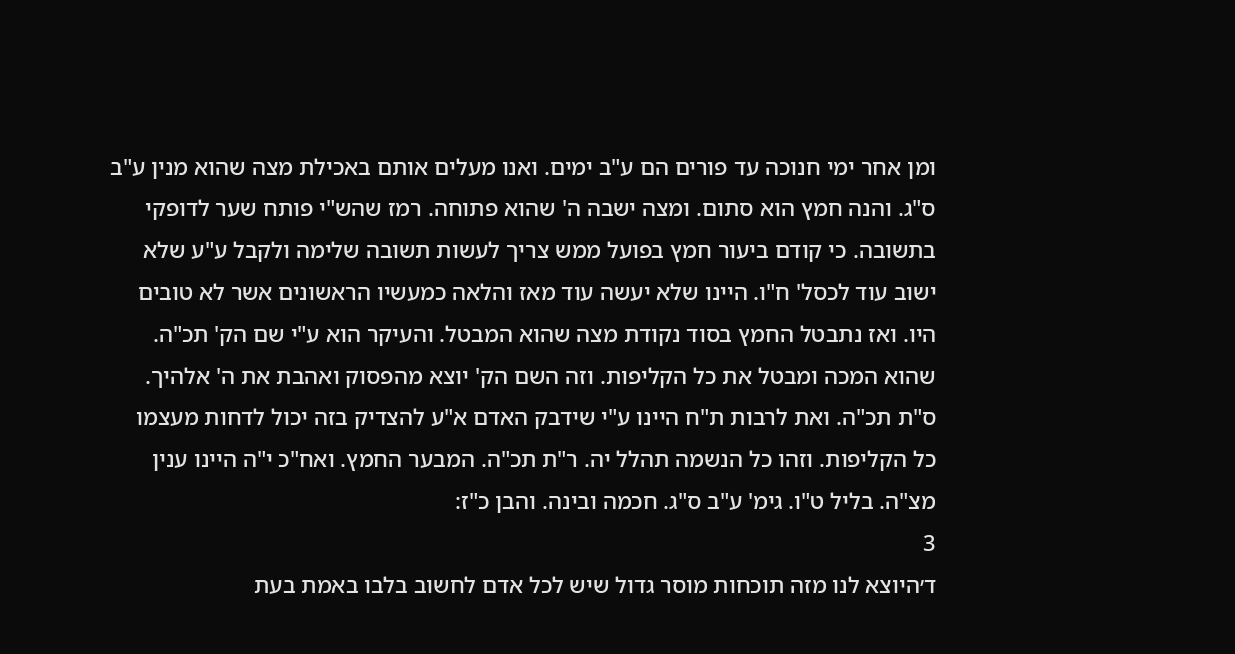ומן אחר ימי חנוכה עד פורים הם ע"ב ימים. ואנו מעלים אותם באכילת מצה שהוא מנין ע"ב ס"ג. והנה חמץ הוא סתום. ומצה ישבה ה' שהוא פתוחה. רמז שהש"י פותח שער לדופקי בתשובה. כי קודם ביעור חמץ בפועל ממש צריך לעשות תשובה שלימה ולקבל ע"ע שלא ישוב עוד לכסל' ח"ו. היינו שלא יעשה עוד מאז והלאה כמעשיו הראשונים אשר לא טובים היו. ואז נתבטל החמץ בסוד נקודת מצה שהוא המבטל. והעיקר הוא ע"י שם הק' תכ"ה. שהוא המכה ומבטל את כל הקליפות. וזה השם הק' יוצא מהפסוק ואהבת את ה' אלהיך. ס"ת תכ"ה. ואת לרבות ת"ח היינו ע"י שידבק האדם א"ע להצדיק בזה יכול לדחות מעצמו כל הקליפות. וזהו כל הנשמה תהלל יה. ר"ת תכ"ה. המבער החמץ. ואח"כ י"ה היינו ענין מצ"ה. בליל ט"ו. גימ' ע"ב ס"ג. חכמה ובינה. והבן כ"ז:
3
ד׳היוצא לנו מזה תוכחות מוסר גדול שיש לכל אדם לחשוב בלבו באמת בעת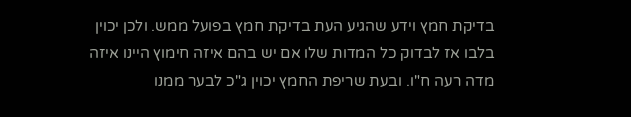בדיקת חמץ וידע שהגיע העת בדיקת חמץ בפועל ממש. ולכן יכוין בלבו אז לבדוק כל המדות שלו אם יש בהם איזה חימוץ היינו איזה מדה רעה ח"ו. ובעת שריפת החמץ יכוין ג"כ לבער ממנו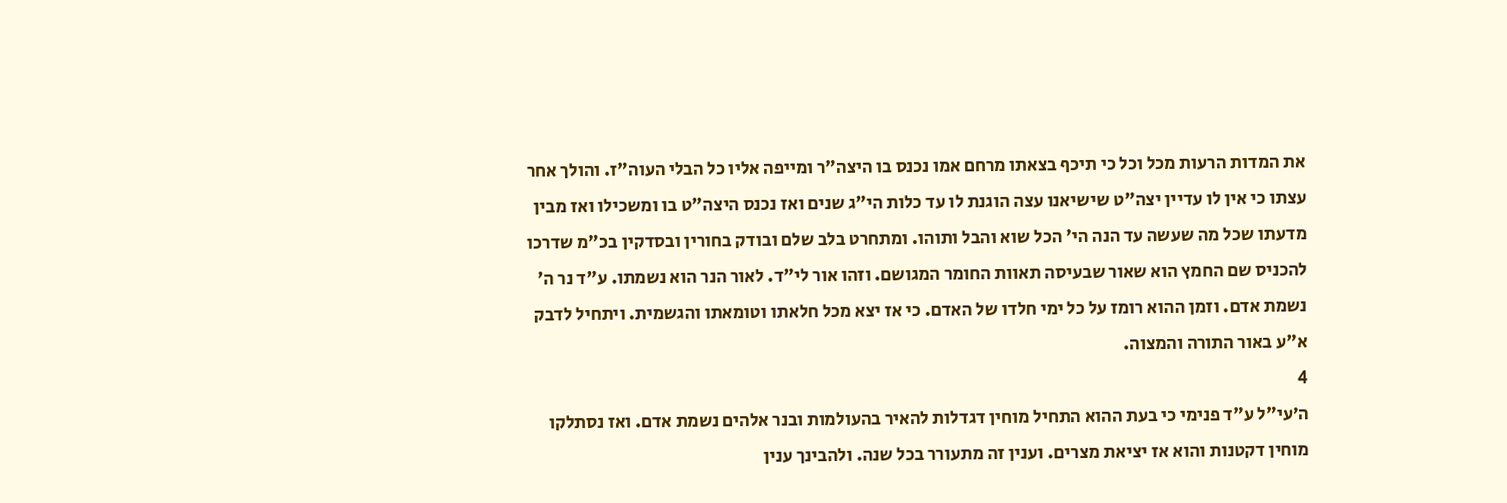את המדות הרעות מכל וכל כי תיכף בצאתו מרחם אמו נכנס בו היצה"ר ומייפה אליו כל הבלי העוה"ז. והולך אחר עצתו כי אין לו עדיין יצה"ט שישיאנו עצה הוגנת לו עד כלות הי"ג שנים ואז נכנס היצה"ט בו ומשכילו ואז מבין מדעתו שכל מה שעשה עד הנה הי' הכל שוא והבל ותוהו. ומתחרט בלב שלם ובודק בחורין ובסדקין בכ"מ שדרכו להכניס שם החמץ הוא שאור שבעיסה תאוות החומר המגושם. וזהו אור לי"ד. לאור הנר הוא נשמתו. ע"ד נר ה' נשמת אדם. וזמן ההוא רומז על כל ימי חלדו של האדם. כי אז יצא מכל חלאתו וטומאתו והגשמית. ויתחיל לדבק א"ע באור התורה והמצוה.
4
ה׳עי"ל ע"ד פנימי כי בעת ההוא התחיל מוחין דגדלות להאיר בהעולמות ובנר אלהים נשמת אדם. ואז נסתלקו מוחין דקטנות והוא אז יציאת מצרים. וענין זה מתעורר בכל שנה. ולהבינך ענין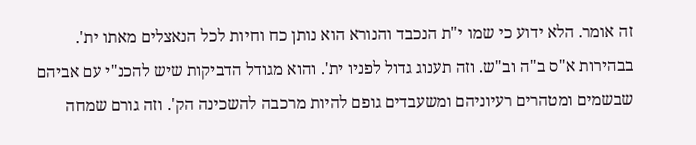זה אומר. הלא ידוע כי שמו י"ת הנכבד והנורא הוא נותן כח וחיות לכל הנאצלים מאתו ית'. בבהירות א"ס ב"ה וב"ש. וזה תענוג גדול לפניו ית'. והוא מגודל הדביקות שיש להכנ"י עם אביהם שבשמים ומטהרים רעיוניהם ומשעבדים גופם להיות מרכבה להשכינה הק'. וזה גורם שמחה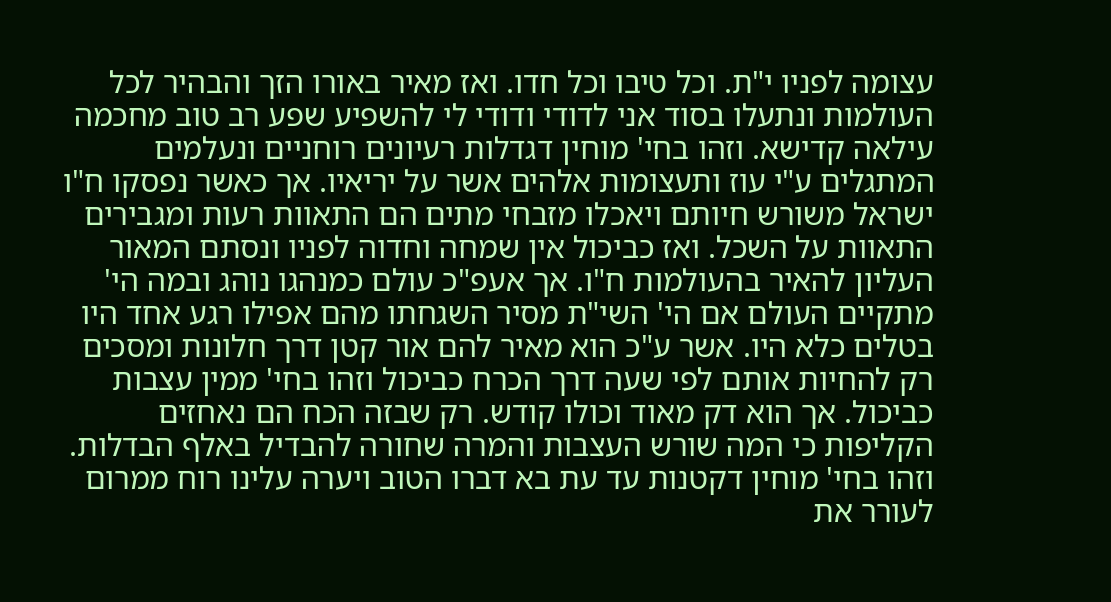עצומה לפניו י"ת. וכל טיבו וכל חדו. ואז מאיר באורו הזך והבהיר לכל העולמות ונתעלו בסוד אני לדודי ודודי לי להשפיע שפע רב טוב מחכמה עילאה קדישא. וזהו בחי' מוחין דגדלות רעיונים רוחניים ונעלמים המתגלים ע"י עוז ותעצומות אלהים אשר על יריאיו. אך כאשר נפסקו ח"ו ישראל משורש חיותם ויאכלו מזבחי מתים הם התאוות רעות ומגבירים התאוות על השכל. ואז כביכול אין שמחה וחדוה לפניו ונסתם המאור העליון להאיר בהעולמות ח"ו. אך אעפ"כ עולם כמנהגו נוהג ובמה הי' מתקיים העולם אם הי' השי"ת מסיר השגחתו מהם אפילו רגע אחד היו בטלים כלא היו. אשר ע"כ הוא מאיר להם אור קטן דרך חלונות ומסכים רק להחיות אותם לפי שעה דרך הכרח כביכול וזהו בחי' ממין עצבות כביכול. אך הוא דק מאוד וכולו קודש. רק שבזה הכח הם נאחזים הקליפות כי המה שורש העצבות והמרה שחורה להבדיל באלף הבדלות. וזהו בחי' מוחין דקטנות עד עת בא דברו הטוב ויערה עלינו רוח ממרום לעורר את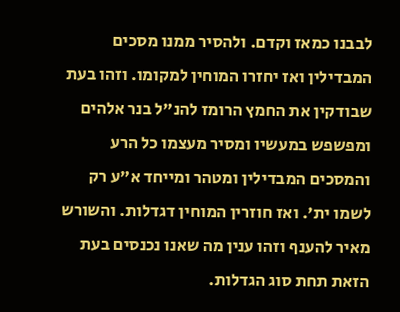לבבנו כמאז וקדם. ולהסיר ממנו מסכים המבדילין ואז יחזרו המוחין למקומו. וזהו בעת שבודקין את החמץ הרומז להנ"ל בנר אלהים ומפשפש במעשיו ומסיר מעצמו כל הרע והמסכים המבדילין ומטהר ומייחד א"ע רק לשמו ית'. ואז חוזרין המוחין דגדלות. והשורש מאיר להענף וזהו ענין מה שאנו נכנסים בעת הזאת תחת סוג הגדלות.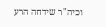וכיה"ר שידחה הרע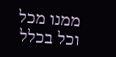ממנו מכל וכל בכלל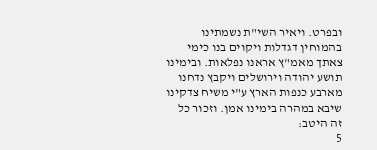ובפרט. ויאיר השי"ת נשמתינו בהמוחין דגדלות ויקוים בנו כימי צאתך מאמ"ץ אראנו נפלאות. ובימינו תושע יהודה וירושלים ויקבץ נדחנו מארבע כנפות הארץ ע"י משיח צדקינו שיבא במהרה בימינו אמן. וזכור כל זה היטב:
5